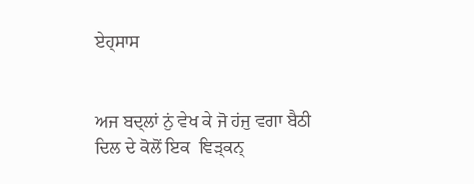ਏਹ੍ਸਾਸ


ਅਜ ਬਦ੍ਲਾਂ ਨੁਂ ਵੇਖ ਕੇ ਜੋ ਹਂਜੁ ਵਗਾ ਬੈਠੀ
ਦਿਲ ਦੇ ਕੋਲੋਂ ਇਕ  ਞਿੜ੍ਕਨ੍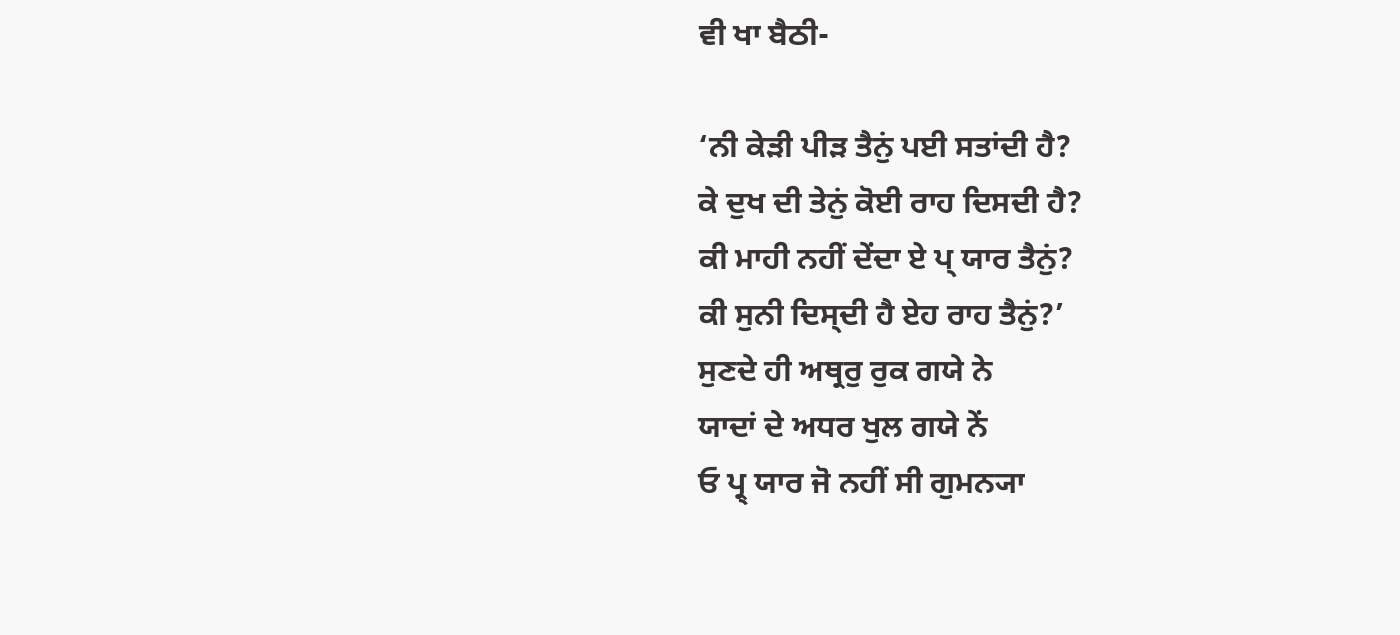ਵੀ ਖਾ ਬੈਠੀ-

‘ਨੀ ਕੇੜੀ ਪੀੜ ਤੈਨੁਂ ਪਈ ਸਤਾਂਦੀ ਹੈ?
ਕੇ ਦੁਖ ਦੀ ਤੇਨੁਂ ਕੋਈ ਰਾਹ ਦਿਸਦੀ ਹੈ?
ਕੀ ਮਾਹੀ ਨਹੀਂ ਦੇਂਦਾ ਏ ਪ੍ ਯਾਰ ਤੈਨੁਂ?
ਕੀ ਸੁਨੀ ਦਿਸ੍ਦੀ ਹੈ ਏਹ ਰਾਹ ਤੈਨੁਂ?’
ਸੁਣਦੇ ਹੀ ਅਥ੍ਰਰੁ ਰੁਕ ਗਯੇ ਨੇ
ਯਾਦਾਂ ਦੇ ਅਧਰ ਖੁਲ ਗਯੇ ਨੇਂ
ਓ ਪ੍ਰ੍ ਯਾਰ ਜੋ ਨਹੀਂ ਸੀ ਗੁਮਨ੍ਯਾ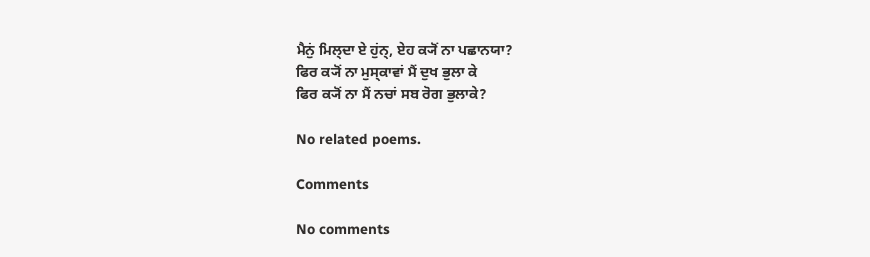ਮੈਨੁਂ ਮਿਲ੍ਦਾ ਏ ਹੁਂਨ੍, ਏਹ ਕ੍ਯੋਂ ਨਾ ਪਛਾਨਯਾ?
ਫਿਰ ਕ੍ਯੋਂ ਨਾ ਮੁਸ੍ਕਾਵਾਂ ਮੈਂ ਦੁਖ ਭੁਲਾ ਕੇ
ਫਿਰ ਕ੍ਯੋਂ ਨਾ ਮੈਂ ਨਚਾਂ ਸਬ ਰੋਗ ਭੁਲਾਕੇ?

No related poems.

Comments

No comments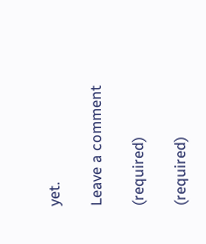yet.

Leave a comment

(required)

(required)